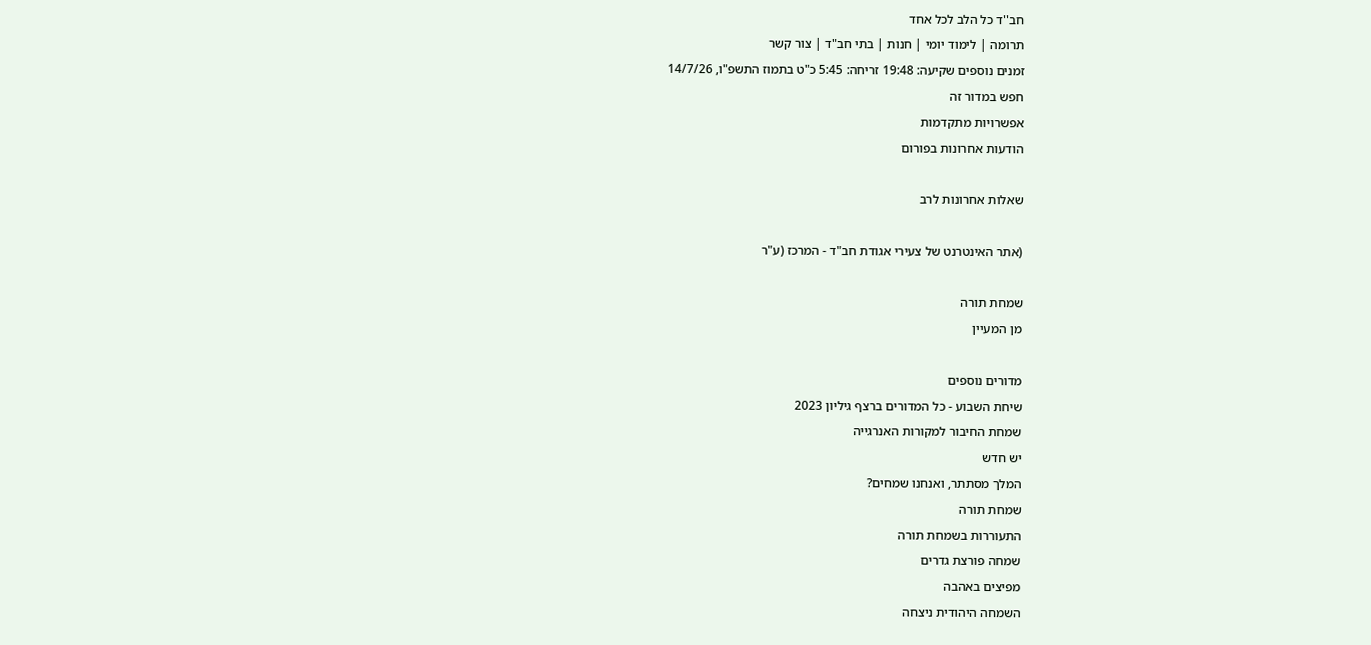חב''ד כל הלב לכל אחד
תרומה | לימוד יומי | חנות | בתי חב"ד | צור קשר
זמנים נוספים שקיעה: 19:48 זריחה: 5:45 כ"ט בתמוז התשפ"ו, 14/7/26
חפש במדור זה
אפשרויות מתקדמות
הודעות אחרונות בפורום

שאלות אחרונות לרב

(אתר האינטרנט של צעירי אגודת חב"ד - המרכז (ע"ר

שמחת תורה
מן המעיין

מדורים נוספים
שיחת השבוע - כל המדורים ברצף גיליון 2023
שמחת החיבור למקורות האנרגייה
יש חדש
המלך מסתתר, ואנחנו שמחים?
שמחת תורה
התעוררות בשמחת תורה
שמחה פורצת גדרים
מפיצים באהבה
השמחה היהודית ניצחה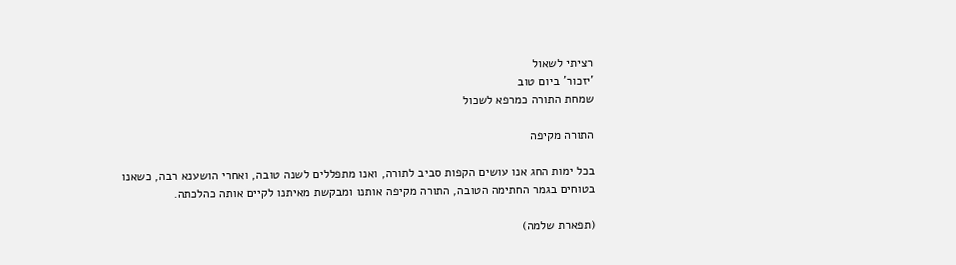רציתי לשאול
'יזכור' ביום טוב
שמחת התורה כמרפא לשכול

התורה מקיפה

בכל ימות החג אנו עושים הקפות סביב לתורה, ואנו מתפללים לשנה טובה, ואחרי הושענא רבה, כשאנו בטוחים בגמר החתימה הטובה, התורה מקיפה אותנו ומבקשת מאיתנו לקיים אותה כהלכתה.

(תפארת שלמה)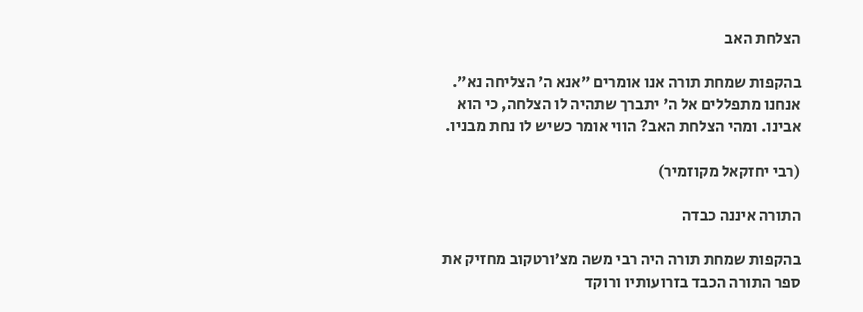הצלחת האב

בהקפות שמחת תורה אנו אומרים ״אנא ה׳ הצליחה נא״. אנחנו מתפללים אל ה' יתברך שתהיה לו הצלחה, כי הוא אבינו. ומהי הצלחת האב? הווי אומר כשיש לו נחת מבניו.

(רבי יחזקאל מקוזמיר)

התורה איננה כבדה

בהקפות שמחת תורה היה רבי משה מצ׳ורטקוב מחזיק את ספר התורה הכבד בזרועותיו ורוקד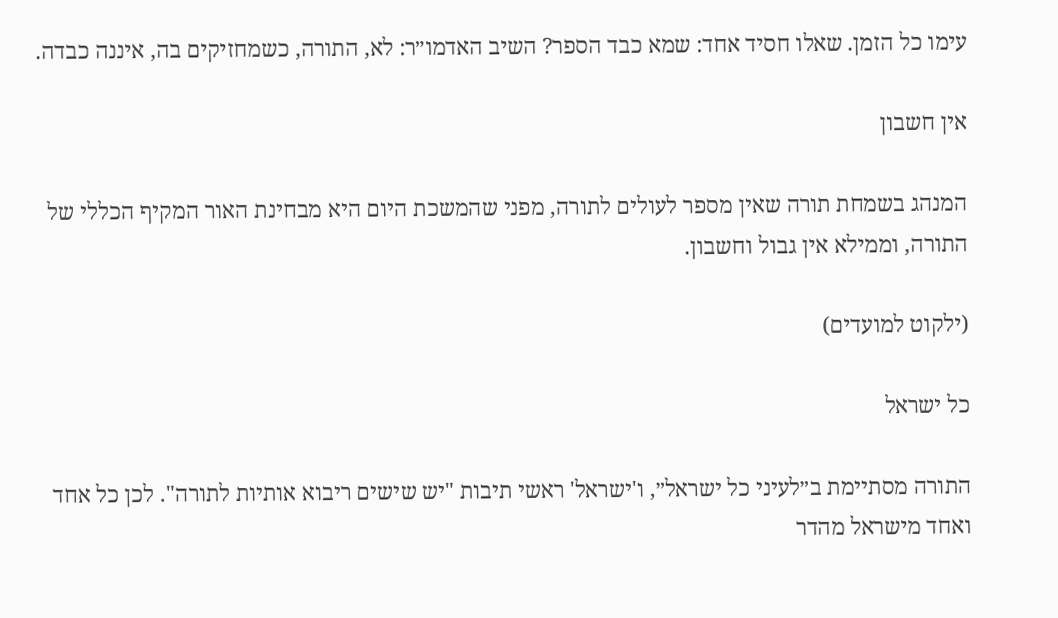עימו כל הזמן. שאלו חסיד אחד: שמא כבד הספר? השיב האדמו״ר: לא, התורה, כשמחזיקים בה, איננה כבדה.

אין חשבון

המנהג בשמחת תורה שאין מספר לעולים לתורה, מפני שהמשכת היום היא מבחינת האור המקיף הכללי של התורה, וממילא אין גבול וחשבון.

(ילקוט למועדים)

כל ישראל

התורה מסתיימת ב״לעיני כל ישראל״, ו'ישראל' ראשי תיבות "יש שישים ריבוא אותיות לתורה". לכן כל אחד ואחד מישראל מהדר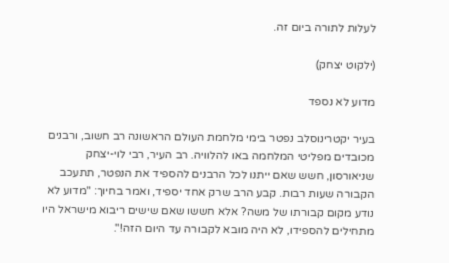לעלות לתורה ביום זה.

(ילקוט יצחק)

מדוע לא נספד

בעיר יקטרינוסלב נפטר בימי מלחמת העולם הראשונה רב חשוב, ורבנים מכובדים מפליטי המלחמה באו להלוויה. רב העיר, רבי לוי-יצחק שניאורסון, חשש שאם ייתנו לכל הרבנים להספיד את הנפטר, תתעכב הקבורה שעות רבות. קבע הרב שרק אחד יספיד, ואמר בחיוך: "מדוע לא נודע מקום קבורתו של משה? אלא חששו שאם שישים ריבוא מישראל היו מתחילים להספידו, לא היה מובא לקבורה עד היום הזה!".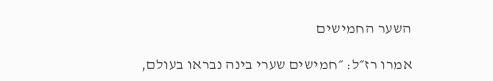השער החמישים

אמרו רז״ל: ״חמישים שערי בינה נבראו בעולם,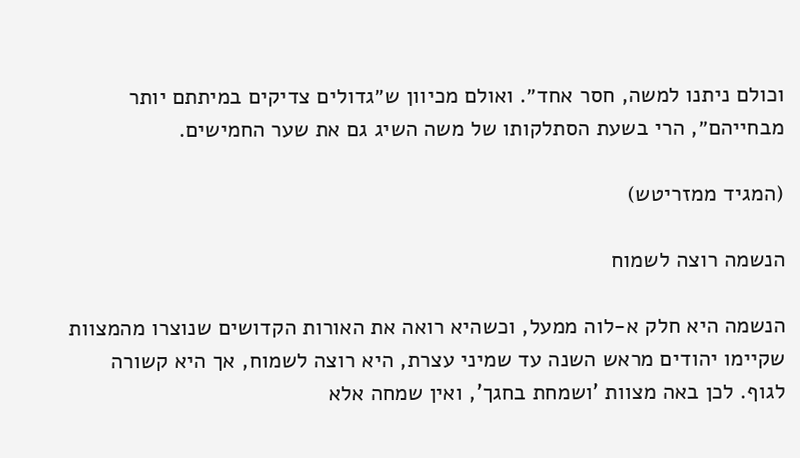וכולם ניתנו למשה, חסר אחד״. ואולם מכיוון ש״גדולים צדיקים במיתתם יותר מבחייהם״, הרי בשעת הסתלקותו של משה השיג גם את שער החמישים.

(המגיד ממזריטש)

הנשמה רוצה לשמוח

הנשמה היא חלק א-לוה ממעל, וכשהיא רואה את האורות הקדושים שנוצרו מהמצוות שקיימו יהודים מראש השנה עד שמיני עצרת, היא רוצה לשמוח, אך היא קשורה לגוף. לכן באה מצוות 'ושמחת בחגך', ואין שמחה אלא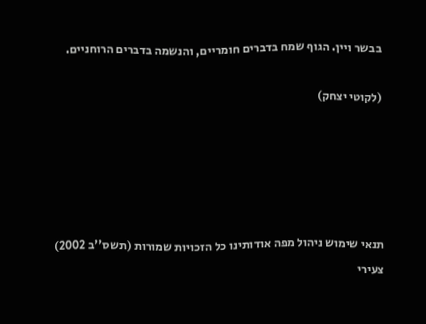בבשר ויין. הגוף שמח בדברים חומריים, והנשמה בדברים הרוחניים.

(לקוטי יצחק)





תנאי שימוש ניהול מפה אודותינו כל הזכויות שמורות (תשס''ב 2002) צעירי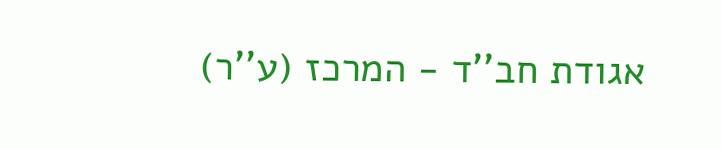אגודת חב''ד - המרכז (ע''ר)